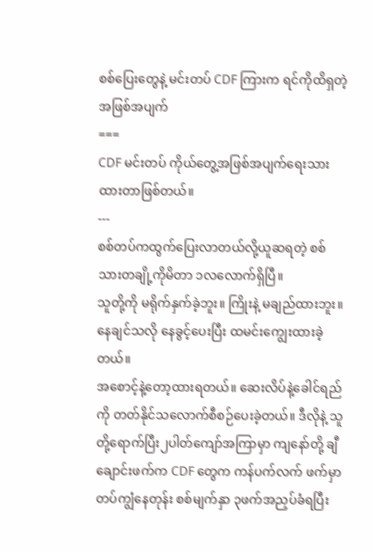စစ်ပြေးတွေနဲ့ မင်းတပ် CDF ကြားက ရင်ကိုထိရှတဲ့ အဖြစ်အပျက်
===
CDF မင်းတပ် ကိုယ်တွေ့အဖြစ်အပျက်ရေးသားထားတာဖြစ်တယ်။
---
စစ်တပ်ကထွက်ပြေးလာတယ်လို့ယူဆရတဲ့ စစ်သားတချို့ကိုမိတာ ၁လလောက်ရှိပြီ။
သူတို့ကို မရိုက်နှက်ခဲ့ဘူး။ ကြိုးနဲ့ မချည်ထားဘူး။ နေချင်သလို နေခွင့်ပေးပြီး ထမင်းကျွေးထားခဲ့တယ်။
အစောင့်နဲ့တော့ထားရတယ်။ ဆေးလိပ်နဲ့ခေါင်ရည်ကို တတ်နိုင်သလောက်စီစဉ်ပေးခဲ့တယ်။ ဒီလိုနဲ့ သူတို့ရောက်ပြီး၂ပါတ်ကျော်အကြာမှာ ကျနော်တို့ ချီချောင်းဖက်က CDF တွေက ကန်ပက်လက် ဖက်မှာတပ်ကျွံနေတုန်း စစ်မျက်နှာ ၃ဖက်အညှပ်ခံရပြီး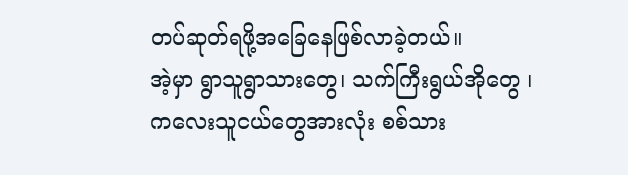တပ်ဆုတ်ရဖို့အခြေနေဖြစ်လာခဲ့တယ်။
အဲ့မှာ ရွာသူရွာသားတွေ၊ သက်ကြီးရွယ်အိုတွေ ၊ကလေးသူငယ်တွေအားလုံး စစ်သား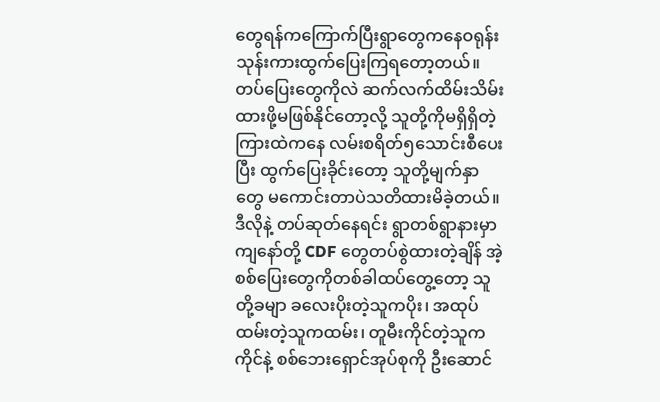တွေရန်ကကြောက်ပြီးရွာတွေကနေဝရုန်းသုန်းကားထွက်ပြေးကြရတော့တယ်။
တပ်ပြေးတွေကိုလဲ ဆက်လက်ထိမ်းသိမ်းထားဖို့မဖြစ်နိုင်တော့လို့ သူတို့ကိုမရှိရှိတဲ့ကြားထဲကနေ လမ်းစရိတ်၅သောင်းစီပေးပြီး ထွက်ပြေးခိုင်းတော့ သူတို့မျက်နှာတွေ မကောင်းတာပဲသတိထားမိခဲ့တယ်။
ဒီလိုနဲ့ တပ်ဆုတ်နေရင်း ရွာတစ်ရွာနားမှာ ကျနော်တို့ CDF တွေတပ်စွဲထားတဲ့ချိန် အဲ့စစ်ပြေးတွေကိုတစ်ခါထပ်တွေ့တော့ သူတို့ခမျာ ခလေးပိုးတဲ့သူကပိုး၊ အထုပ်ထမ်းတဲ့သူကထမ်း၊ တူမီးကိုင်တဲ့သူကကိုင်နဲ့ စစ်ဘေးရှောင်အုပ်စုကို ဦးဆောင်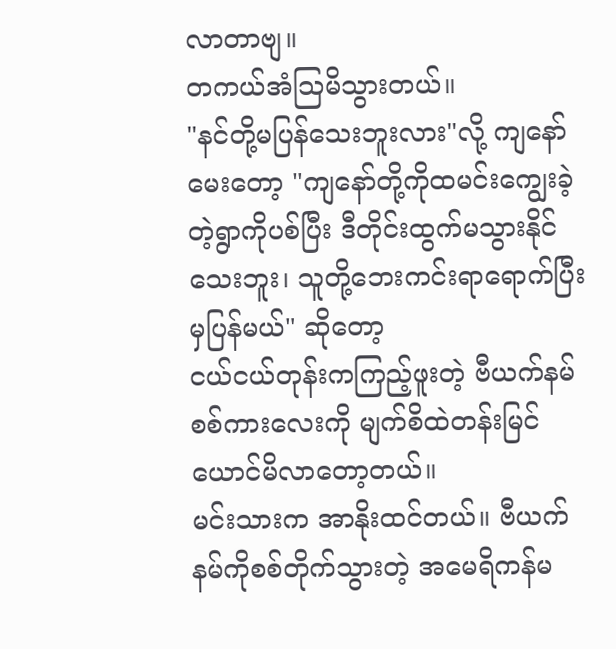လာတာဗျ။
တကယ်အံသြမိသွားတယ်။
"နင်တို့မပြန်သေးဘူးလား"လို့ ကျနော်မေးတော့ "ကျနော်တို့ကိုထမင်းကျွေးခဲ့တဲ့ရွာကိုပစ်ပြီး ဒီတိုင်းထွက်မသွားနိုင်သေးဘူး၊ သူတို့ဘေးကင်းရာရောက်ပြီးမှပြန်မယ်" ဆိုတော့
ငယ်ငယ်တုန်းကကြည့်ဖူးတဲ့ ဗီယက်နမ်စစ်ကားလေးကို မျက်စိထဲတန်းမြင်ယောင်မိလာတော့တယ်။
မင်းသားက အာနိုးထင်တယ်။ ဗီယက်နမ်ကိုစစ်တိုက်သွားတဲ့ အမေရိကန်မ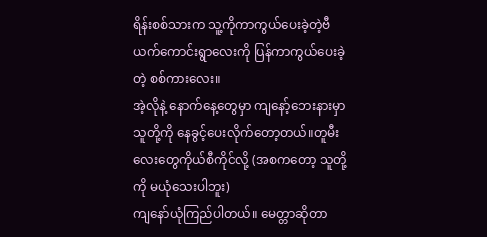ရိန်းစစ်သားက သူ့ကိုကာကွယ်ပေးခဲ့တဲ့ဗီယက်ကောင်းရွာလေးကို ပြန်ကာကွယ်ပေးခဲ့တဲ့ စစ်ကားလေး။
အဲ့လိုနဲ့ နောက်နေ့တွေမှာ ကျနော့်ဘေးနားမှာသူတို့ကို နေခွင့်ပေးလိုက်တော့တယ်။တူမီးလေးတွေကိုယ်စီကိုင်လို့ (အစကတော့ သူတို့ကို မယုံသေးပါဘူး)
ကျနော်ယုံကြည်ပါတယ်။ မေတ္တာဆိုတာ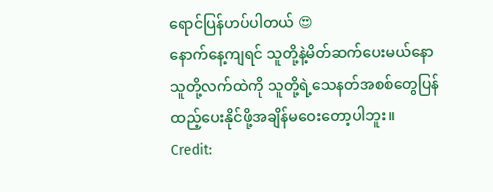ရောင်ပြန်ဟပ်ပါတယ် 😍
နောက်နေ့ကျရင် သူတို့နဲ့မိတ်ဆက်ပေးမယ်နော
သူတို့လက်ထဲကို သူတို့ရဲ့သေနတ်အစစ်တွေပြန်ထည့်ပေးနိုင်ဖို့အချိန်မဝေးတော့ပါဘူး။
Credit: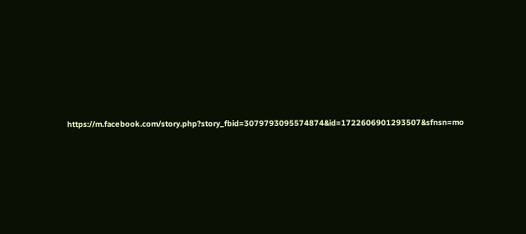https://m.facebook.com/story.php?story_fbid=3079793095574874&id=1722606901293507&sfnsn=mo